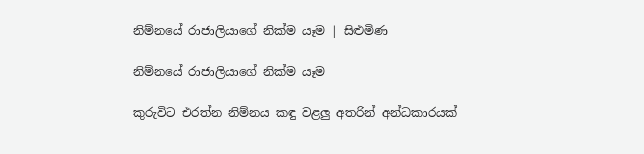නිම්නයේ රාජාලියාගේ නික්ම යෑම | සිළුමිණ

නිම්නයේ රාජාලියාගේ නික්ම යෑම

කුරුවිට එරත්න නිම්නය කඳු වළලු අතරින් අන්ධකාරයක්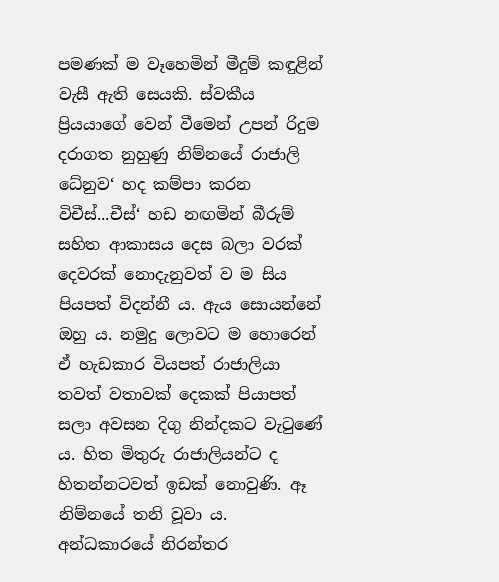පමණක් ම වෑහෙමින් මීදුම් කඳුළින් වැසී ඇති සෙයකි. ස්වකීය ප්‍රියයාගේ වෙන් වීමෙන් උපන් රිදුම දරාගත නුහුණු නිම්නයේ රාජාලි ධේනුව‘ හද කම්පා කරන විචීස්...චීස්‘ හඩ නඟමින් බීරුම් සහිත ආකාසය දෙස බලා වරක් දෙවරක් නොදැනුවත් ව ම සිය පියපත් විදන්නී ය. ඇය සොයන්නේ ඔහු ය. නමුදු ලොවට ම හොරෙන් ඒ හැඩකාර වියපත් රාජාලියා තවත් වතාවක් දෙකක් පියාපත් සලා අවසන දිගු නින්දකට වැටුණේ ය. හිත මිතුරු රාජාලියන්ට ද හිතන්නටවත් ඉඩක් නොවුණි. ඈ නිම්නයේ තනි වූවා ය. අන්ධකාරයේ නිරන්තර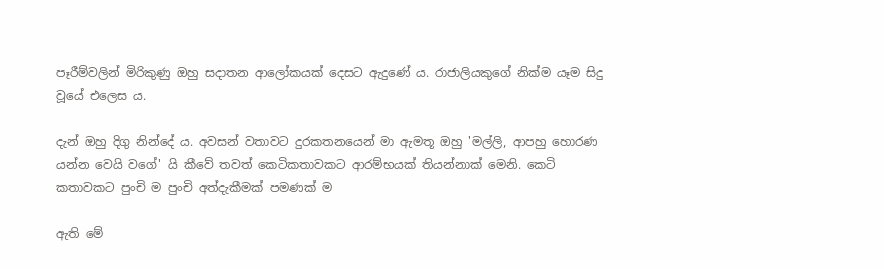පෑරීම්වලින් මිරිකුණු ඔහු සදාතන ආලෝකයක් දෙසට ඇදුණේ ය. රාජාලියකුගේ නික්ම යෑම සිදු වූයේ එලෙස ය.

දැන් ඔහු දිගු නින්දේ ය. අවසන් වතාවට දුරකතනයෙන් මා ඇමතූ ඔහු 'මල්ලි, ආපහු හොරණ යන්න වෙයි වගේ' යි කීවේ තවත් කෙටිකතාවකට ආරම්භයක් තියන්නාක් මෙනි. කෙටි කතාවකට පුංචි ම පුංචි අත්දැකීමක් පමණක් ම

ඇති මේ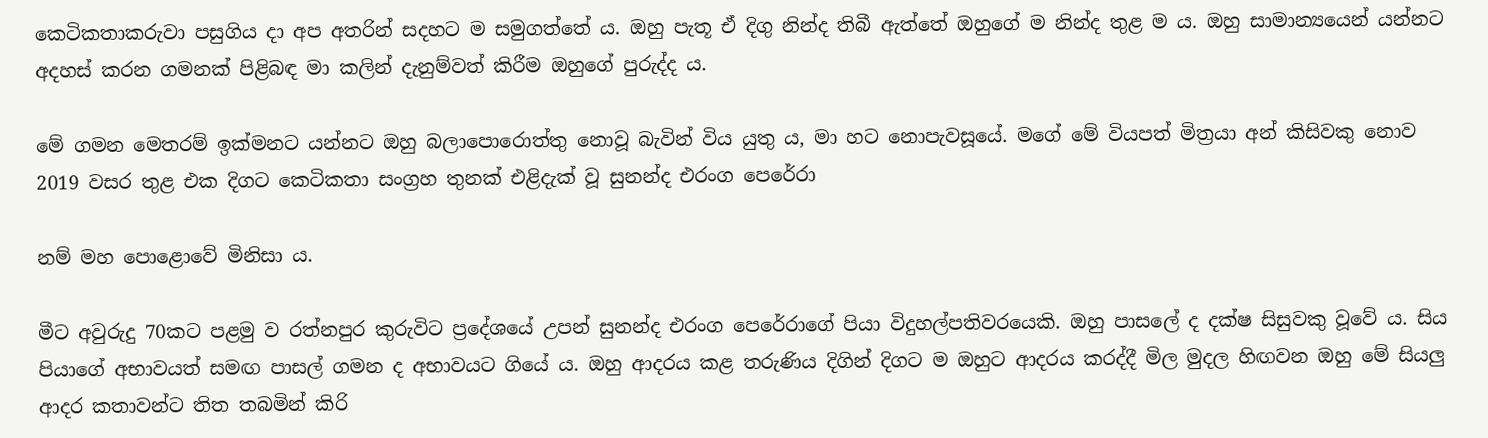කෙටිකතාකරුවා පසුගිය දා අප අතරින් සදහට ම සමුගත්තේ ය. ඔහු පැතූ ඒ දිගු නින්ද තිබී ඇත්තේ ඔහුගේ ම නින්ද තුළ ම ය. ඔහු සාමාන්‍යයෙන් යන්නට අදහස් කරන ගමනක් පිළිබඳ මා කලින් දැනුම්වත් කිරීම ඔහුගේ පුරුද්ද ය.

මේ ගමන මෙතරම් ඉක්මනට යන්නට ඔහු බලාපොරොත්තු නොවූ බැවින් විය යුතු ය, මා හට නොපැවසූයේ. මගේ මේ වියපත් මිත්‍රයා අන් කිසිවකු නොව 2019 වසර තුළ එක දිගට කෙටිකතා සංග්‍රහ තුනක් එළිදැක් වූ සුනන්ද එරංග පෙරේරා

නම් මහ පොළොවේ මිනිසා ය.

මීට අවුරුදු 70කට පළමු ව රත්නපුර කුරුවිට ප්‍රදේශයේ උපන් සුනන්ද එරංග පෙරේරාගේ පියා විදුහල්පතිවරයෙකි. ඔහු පාසලේ ද දක්ෂ සිසුවකු වූවේ ය. සිය පියාගේ අභාවයත් සමඟ පාසල් ගමන ද අභාවයට ගියේ ය. ඔහු ආදරය කළ තරුණිය දිගින් දිගට ම ඔහුට ආදරය කරද්දී මිල මුදල හිඟවන ඔහු මේ සියලු ආදර කතාවන්ට තිත තබමින් කිරි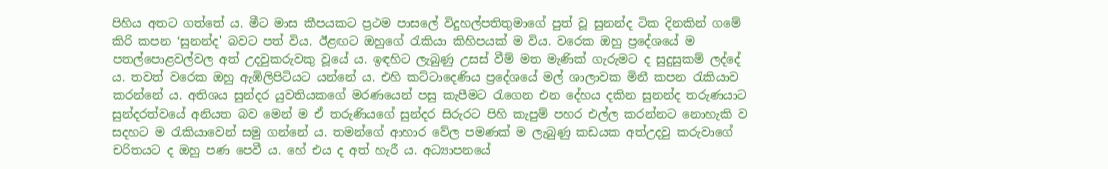පිහිය අතට ගත්තේ ය. මීට මාස කීපයකට ප්‍රථම පාසලේ විදුහල්පතිතුමාගේ පුත් වූ සුනන්ද ටික දිනකින් ගමේ කිරි කපන ‘සුනන්ද' බවට පත් විය. ඊළඟට ඔහුගේ රැකියා කිහිපයක් ම විය. වරෙක ඔහු ප්‍රදේශයේ ම පතල්පොළවල්වල අත් උදවුකරුවකු වූයේ ය. ඉඳහිට ලැබුණු උසස් වීම් මත මැණික් ගැරුමට ද සුදුසුකම් ලද්දේ ය. තවත් වරෙක ඔහු ඇඹිලිපිටියට යන්නේ ය. එහි කට්ටාදෙණිය ප්‍රදේශයේ මල් ශාලාවක මිනී කපන රැකියාව කරන්නේ ය. අතිශය සුන්දර යුවතියකගේ මරණයෙන් පසු කැපීමට රැගෙන එන දේහය දකින සුනන්ද තරුණයාට සුන්දරත්වයේ අනියත බව මෙන් ම ඒ තරුණියගේ සුන්දර සිරුරට පිහි කැපුම් පහර එල්ල කරන්නට නොහැකි ව සදහට ම රැකියාවෙන් සමු ගන්නේ ය. තමන්ගේ ආහාර වේල පමණක් ම ලැබුණු කඩයක අත්උදවු කරුවාගේ චරිතයට ද ඔහු පණ පෙවී ය. හේ එය ද අත් හැරී ය. අධ්‍යාපනයේ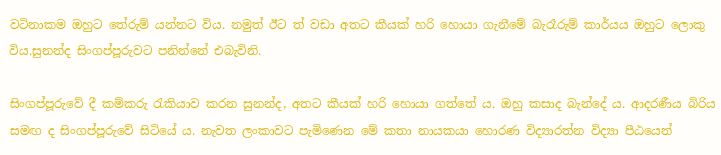වටිනාකම ඔහුට තේරුම් යන්නට විය. නමුත් ඊට ත් වඩා අතට කීයක් හරි හොයා ගැනීමේ බැරෑරුම් කාර්යය ඔහුට ලොකු විය.සුනන්ද සිංගප්පූරුවට පනින්නේ එබැවිනි.

සිංගප්පූරුවේ දී කම්කරු රැකියාව කරන සුනන්ද, අතට කීයක් හරි හොයා ගත්තේ ය. ඔහු කසාද බැන්දේ ය. ආදරණීය බිරිය සමඟ ද සිංගප්පූරුවේ සිටියේ ය. නැවත ලංකාවට පැමිණෙන මේ කතා නායකයා හොරණ විද්‍යාරත්න විද්‍යා පීඨයෙන්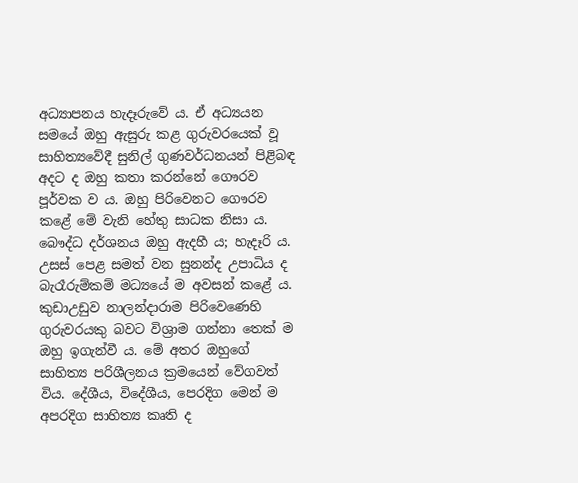අධ්‍යාපනය හැදෑරුවේ ය. ඒ අධ්‍යයන සමයේ ඔහු ඇසුරු කළ ගුරුවරයෙක් වූ සාහිත්‍යවේදී සුනිල් ගුණවර්ධනයන් පිළිබඳ අදට ද ඔහු කතා කරන්නේ ගෞරව පූර්වක ව ය. ඔහු පිරිවෙනට ගෞරව කළේ මේ වැනි හේතු සාධක නිසා ය. බෞද්ධ දර්ශනය ඔහු ඇදහී ය; හැදෑරි ය. උසස් පෙළ සමත් වන සුනන්ද උපාධිය ද බැරෑරුම්කම් මධ්‍යයේ ම අවසන් කළේ ය. කුඩාඋඩුව නාලන්දාරාම පිරිවෙණෙහි ගුරුවරයකු බවට විශ්‍රාම ගන්නා තෙක් ම ඔහු ඉගැන්වී ය. මේ අතර ඔහුගේ සාහිත්‍ය පරිශීලනය ක්‍රමයෙන් වේගවත් විය. දේශීය, විදේශීය, පෙරදිග මෙන් ම අපරදිග සාහිත්‍ය කෘති ද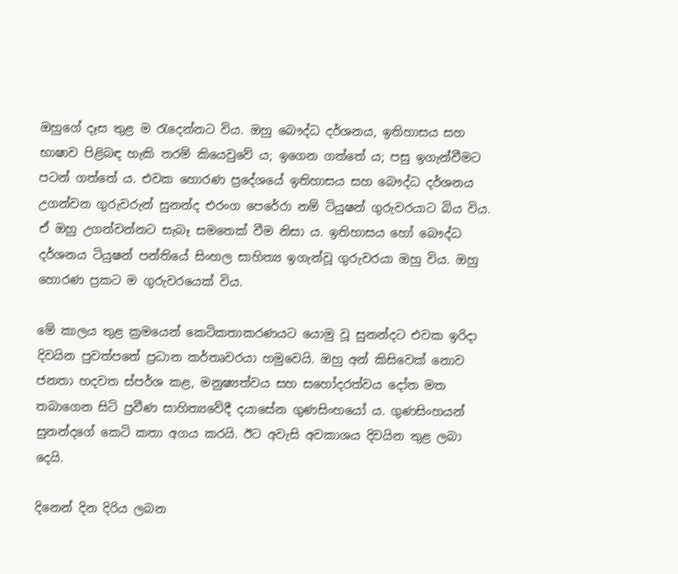ඔහුගේ දෑස තුළ ම රැදෙන්නට විය. ඔහු බෞද්ධ දර්ශනය, ඉතිහාසය සහ භාෂාව පිළිබඳ හැකි තරම් කියෙවුවේ ය; ඉගෙන ගත්තේ ය; පසු ඉගැන්වීමට පටන් ගත්තේ ය. එවක හොරණ ප්‍රදේශයේ ඉතිහාසය සහ බෞද්ධ දර්ශනය උගන්වන ගුරුවරුන් සුනන්ද එරංග පෙරේරා නම් ටියුෂන් ගුරුවරයාට බිය විය. ඒ ඔහු උගන්වන්නට සැබෑ සමතෙක් වීම නිසා ය. ඉතිහාසය හෝ බෞද්ධ දර්ශනය ටියුෂන් පන්තියේ සිංහල සාහිත්‍ය ඉගැන්වූ ගුරුවරයා ඔහු විය. ඔහු හොරණ ප්‍රකට ම ගුරුවරයෙක් විය.

මේ කාලය තුළ ක්‍රමයෙන් කෙටිකතාකරණයට යොමු වූ සුනන්දට එවක ඉරිදා දිවයින පුවත්පතේ ප්‍රධාන කර්තෘවරයා හමුවෙයි. ඔහු අන් කිසිවෙක් නොව ජනතා හදවත ස්පර්ශ කළ, මනුෂ්‍යත්වය සහ සහෝදරත්වය දෝත මත තබාගෙන සිටි ප්‍රවීණ සාහිත්‍යවේදී දයාසේන ගුණසිංහයෝ ය. ගුණසිංහයන් සුනන්දගේ කෙටි කතා අගය කරයි. ඊට අවැසි අවකාශය දිවයින තුළ ලබා දෙයි.

දිනෙන් දින දිරිය ලබන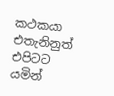කථකයා එතැනිනුත් එපිටට යමින්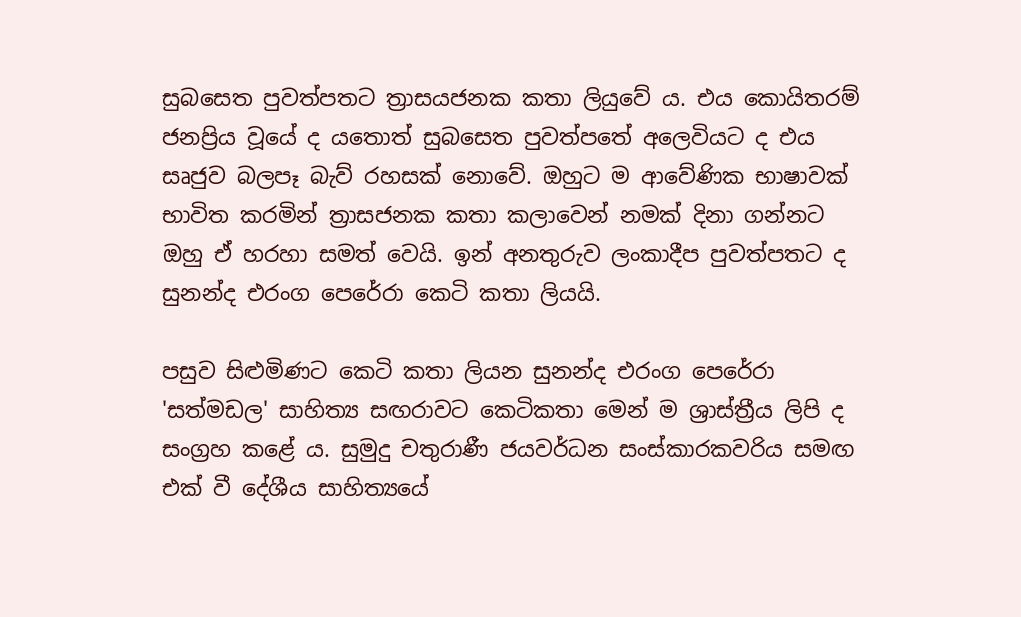සුබසෙත පුවත්පතට ත්‍රාසයජනක කතා ලියුවේ ය. එය කොයිතරම් ජනප්‍රිය වූයේ ද යතොත් සුබසෙත පුවත්පතේ අලෙවියට ද එය සෘජුව බලපෑ බැව් රහසක් නොවේ. ඔහුට ම ආවේණික භාෂාවක් භාවිත කරමින් ත්‍රාසජනක කතා කලාවෙන් නමක් දිනා ගන්නට ඔහු ඒ හරහා සමත් වෙයි. ඉන් අනතුරුව ලංකාදීප පුවත්පතට ද සුනන්ද එරංග පෙරේරා කෙටි කතා ලියයි.

පසුව සිළුමිණට කෙටි කතා ලියන සුනන්ද එරංග පෙරේරා 'සත්මඩල' සාහිත්‍ය සඟරාවට කෙටිකතා මෙන් ම ශ්‍රාස්ත්‍රීය ලිපි ද සංග්‍රහ කළේ ය. සුමුදු චතුරාණී ජයවර්ධන සංස්කාරකවරිය සමඟ එක් වී දේශීය සාහිත්‍යයේ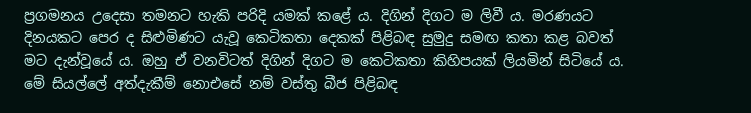ප්‍රගමනය උදෙසා තමනට හැකි පරිදි යමක් කළේ ය. දිගින් දිගට ම ලිවී ය. මරණයට දිනයකට පෙර ද සිළුමිණට යැවූ කෙටිකතා දෙකක් පිළිබඳ සුමුදු සමඟ කතා කළ බවත් මට දැන්වූයේ ය. ඔහු ඒ වනවිටත් දිගින් දිගට ම කෙටිකතා කිහිපයක් ලියමින් සිටියේ ය. මේ සියල්ලේ අත්දැකීම් නොඑසේ නම් වස්තු බීජ පිළිබඳ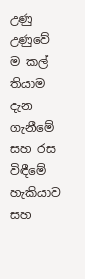උණු උණුවේ ම කල් තියාම දැන ගැනීමේ සහ රස විඳීමේ හැකියාව සහ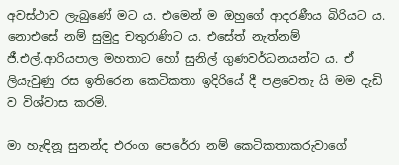අවස්ථාව ලැබුණේ මට ය. එමෙන් ම ඔහුගේ ආදරණීය බිරියට ය. නොඑසේ නම් සුමුදු චතුරාණිට ය. එසේත් නැත්නම් ජී.එල්.ආරියපාල මහතාට හෝ සුනිල් ගුණවර්ධනයන්ට ය. ඒ ලියැවුණු රස ඉතිරෙන කෙටිකතා ඉදිරියේ දී පළවෙතැ යි මම දැඩි ව විශ්වාස කරමි.

මා හැඳිනූ සුනන්ද එරංග පෙරේරා නම් කෙටිකතාකරුවාගේ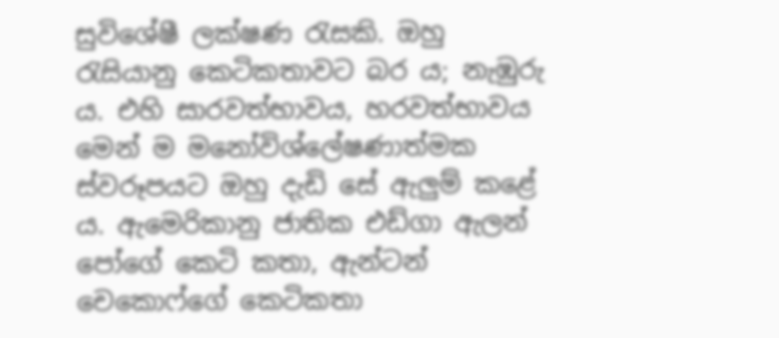සුවිශේෂී ලක්ෂණ රැසකි. ඔහු රැසියානු කෙටිකතාවට බර ය; නැඹුරු ය. එහි සාරවත්භාවය, හරවත්භාවය මෙන් ම මනෝවිශ්ලේෂණාත්මක ස්වරූපයට ඔහු දැඩි සේ ඇලුම් කළේ ය. ඇමෙරිකානු ජාතික එඩ්ගා ඇලන් පෝගේ කෙටි කතා, ඇන්ටන් චෙකොෆ්ගේ කෙටිකතා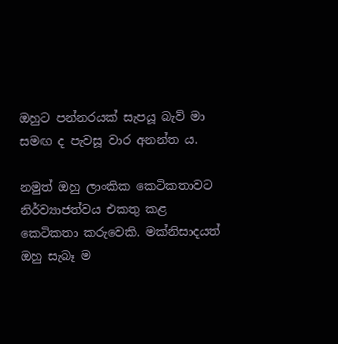ඔහුට පන්නරයක් සැපයූ බැව් මා සමඟ ද පැවසූ වාර අනන්ත ය.

නමුත් ඔහු ලාංකික කෙටිකතාවට නිර්ව්‍යාජත්වය එකතු කළ කෙටිකතා කරුවෙකි. මක්නිසාදයත් ඔහු සැබෑ ම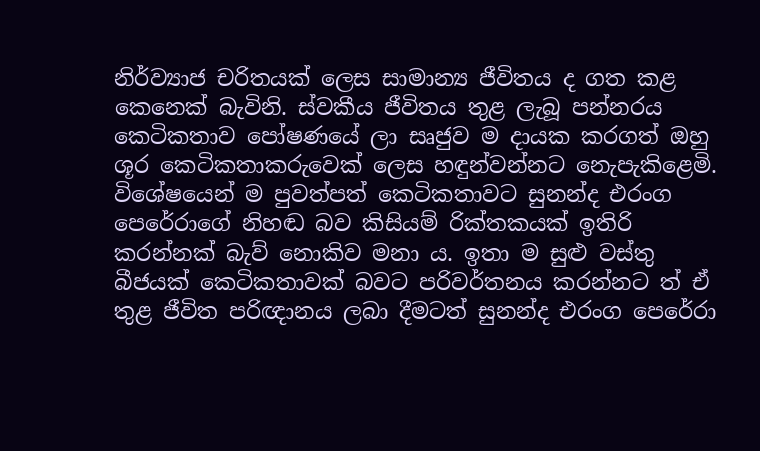නිර්ව්‍යාජ චරිතයක් ලෙස සාමාන්‍ය ජීවිතය ද ගත කළ කෙනෙක් බැවිනි. ස්වකීය ජීවිතය තුළ ලැබූ පන්නරය කෙටිකතාව පෝෂණයේ ලා සෘජුව ම දායක කරගත් ඔහු ශූර කෙටිකතාකරුවෙක් ලෙස හඳුන්වන්නට නෙැපැකිළෙමි. විශේෂයෙන් ම පුවත්පත් කෙටිකතාවට සුනන්ද එරංග පෙරේරාගේ නිහඬ බව කිසියම් රික්තකයක් ඉතිරි කරන්නක් බැව් නොකිව මනා ය. ඉතා ම සුළු වස්තු බීජයක් කෙටිකතාවක් බවට පරිවර්තනය කරන්නට ත් ඒ තුළ ජීවිත පරිඥානය ලබා දීමටත් සුනන්ද එරංග පෙරේරා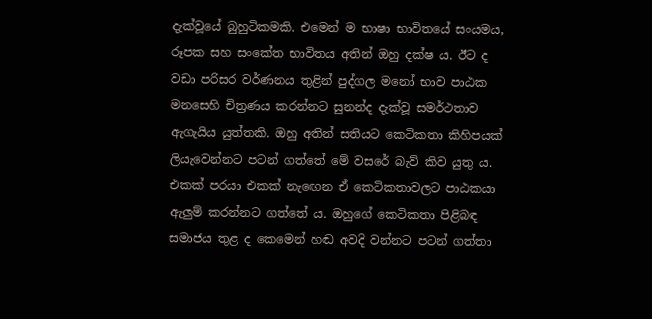දැක්වූයේ බුහුටිකමකි. එමෙන් ම භාෂා භාවිතයේ සංයමය, රූපක සහ සංකේත භාවිතය අතින් ඔහු දක්ෂ ය. ඊට ද වඩා පරිසර වර්ණනය තුළින් පුද්ගල මනෝ භාව පාඨක මනසෙහි චිත්‍රණය කරන්නට සුනන්ද දැක්වූ සමර්ථතාව ඇගැයිය යුත්තකි. ඔහු අතින් සතියට කෙටිකතා කිහිපයක් ලියැවෙන්නට පටන් ගත්තේ මේ වසරේ බැව් කිව යුතු ය. එකක් පරයා එකක් නැඟෙන ඒ කෙටිකතාවලට පාඨකයා ඇලුම් කරන්නට ගත්තේ ය. ඔහුගේ කෙටිකතා පිළිබඳ සමාජය තුළ ද කෙමෙන් හඬ අවදි වන්නට පටන් ගත්තා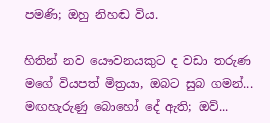පමණි; ඔහු නිහඬ විය.

හිතින් නව යෞවනයකුට ද වඩා තරුණ මගේ වියපත් මිත්‍රයා, ඔබට සුබ ගමන්... මඟහැරුණු බොහෝ දේ ඇති; ඔව්...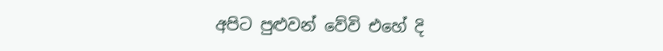අපිට පුළුවන් වේවි එහේ දි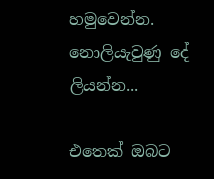හමුවෙන්න. නොලියැවුණු දේ ලියන්න...

එතෙක් ඔබට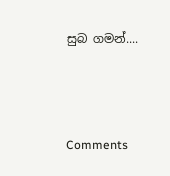සුබ ගමන්....



Comments